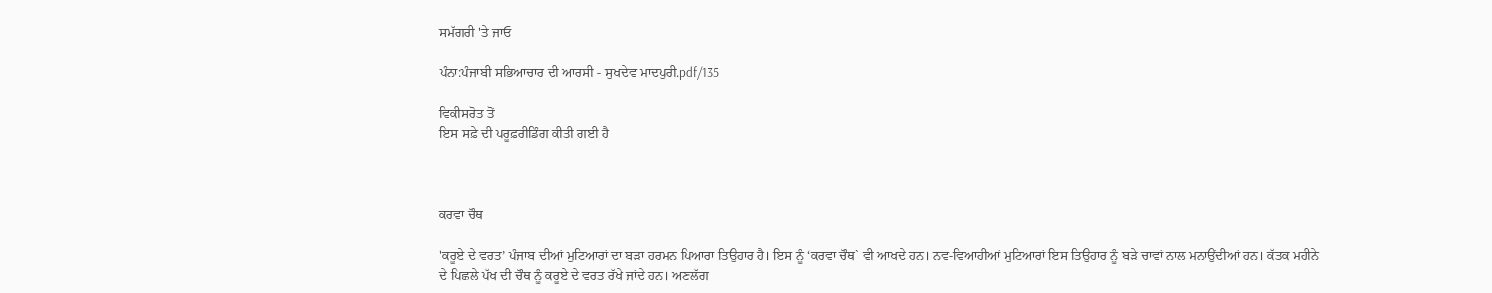ਸਮੱਗਰੀ 'ਤੇ ਜਾਓ

ਪੰਨਾ:ਪੰਜਾਬੀ ਸਭਿਆਚਾਰ ਦੀ ਆਰਸੀ - ਸੁਖਦੇਵ ਮਾਦਪੁਰੀ.pdf/135

ਵਿਕੀਸਰੋਤ ਤੋਂ
ਇਸ ਸਫ਼ੇ ਦੀ ਪਰੂਫ਼ਰੀਡਿੰਗ ਕੀਤੀ ਗਈ ਹੈ



ਕਰਵਾ ਚੌਥ

'ਕਰੂਏ ਦੇ ਵਰਤ’ ਪੰਜਾਬ ਦੀਆਂ ਮੁਟਿਆਰਾਂ ਦਾ ਬੜਾ ਹਰਮਨ ਪਿਆਰਾ ਤਿਉਹਾਰ ਹੈ। ਇਸ ਨੂੰ ‘ਕਰਵਾ ਚੌਥ` ਵੀ ਆਖਦੇ ਹਨ। ਨਵ-ਵਿਆਹੀਆਂ ਮੁਟਿਆਰਾਂ ਇਸ ਤਿਉਹਾਰ ਨੂੰ ਬੜੇ ਚਾਵਾਂ ਨਾਲ ਮਨਾਉਂਦੀਆਂ ਹਨ। ਕੱਤਕ ਮਹੀਨੇ ਦੇ ਪਿਛਲੇ ਪੱਖ ਦੀ ਚੌਥ ਨੂੰ ਕਰੂਏ ਦੇ ਵਰਤ ਰੱਖੇ ਜਾਂਦੇ ਹਨ। ਅਣਲੱਗ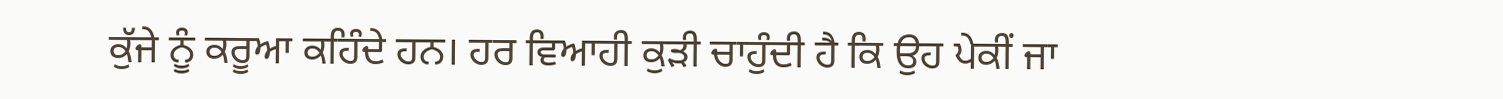ਕੁੱਜੇ ਨੂੰ ਕਰੂਆ ਕਹਿੰਦੇ ਹਨ। ਹਰ ਵਿਆਹੀ ਕੁੜੀ ਚਾਹੁੰਦੀ ਹੈ ਕਿ ਉਹ ਪੇਕੀਂ ਜਾ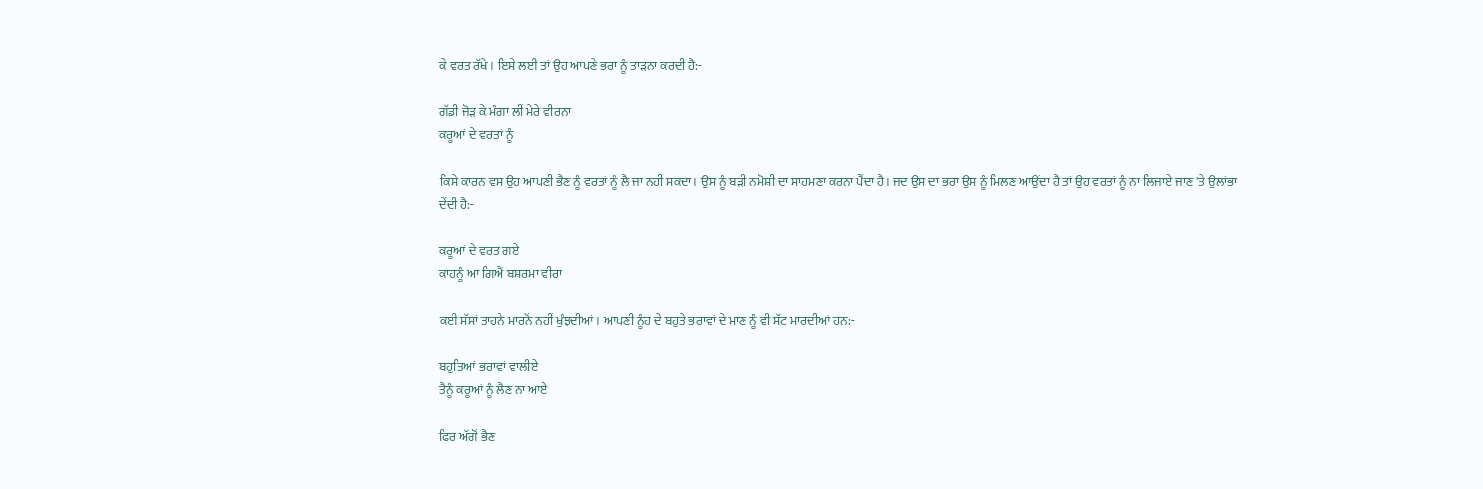ਕੇ ਵਰਤ ਰੱਖੇ। ਇਸੇ ਲਈ ਤਾਂ ਉਹ ਆਪਣੇ ਭਰਾ ਨੂੰ ਤਾੜਨਾ ਕਰਦੀ ਹੈ:-

ਗੱਡੀ ਜੋੜ ਕੇ ਮੰਗਾ ਲੀਂ ਮੇਰੇ ਵੀਰਨਾ
ਕਰੂਆਂ ਦੇ ਵਰਤਾਂ ਨੂੰ

ਕਿਸੇ ਕਾਰਨ ਵਸ ਉਹ ਆਪਣੀ ਭੈਣ ਨੂੰ ਵਰਤਾਂ ਨੂੰ ਲੈ ਜਾ ਨਹੀਂ ਸਕਦਾ। ਉਸ ਨੂੰ ਬੜੀ ਨਮੋਸ਼ੀ ਦਾ ਸਾਹਮਣਾ ਕਰਨਾ ਪੈਂਦਾ ਹੈ। ਜਦ ਉਸ ਦਾ ਭਰਾ ਉਸ ਨੂੰ ਮਿਲਣ ਆਉਂਦਾ ਹੈ ਤਾਂ ਉਹ ਵਰਤਾਂ ਨੂੰ ਨਾ ਲਿਜਾਏ ਜਾਣ 'ਤੇ ਉਲਾਂਭਾ ਦੇਂਦੀ ਹੈ:-

ਕਰੂਆਂ ਦੇ ਵਰਤ ਗਏ
ਕਾਹਨੂੰ ਆ ਗਿਐਂ ਬਸ਼ਰਮਾ ਵੀਰਾ

ਕਈ ਸੱਸਾਂ ਤਾਹਨੇ ਮਾਰਨੋਂ ਨਹੀਂ ਖੁੰਝਦੀਆਂ। ਆਪਣੀ ਨੂੰਹ ਦੇ ਬਹੁਤੇ ਭਰਾਵਾਂ ਦੇ ਮਾਣ ਨੂੰ ਵੀ ਸੱਟ ਮਾਰਦੀਆਂ ਹਨ:-

ਬਹੁਤਿਆਂ ਭਰਾਵਾਂ ਵਾਲੀਏ
ਤੈਨੂੰ ਕਰੂਆਂ ਨੂੰ ਲੈਣ ਨਾ ਆਏ

ਫਿਰ ਅੱਗੋਂ ਭੈਣ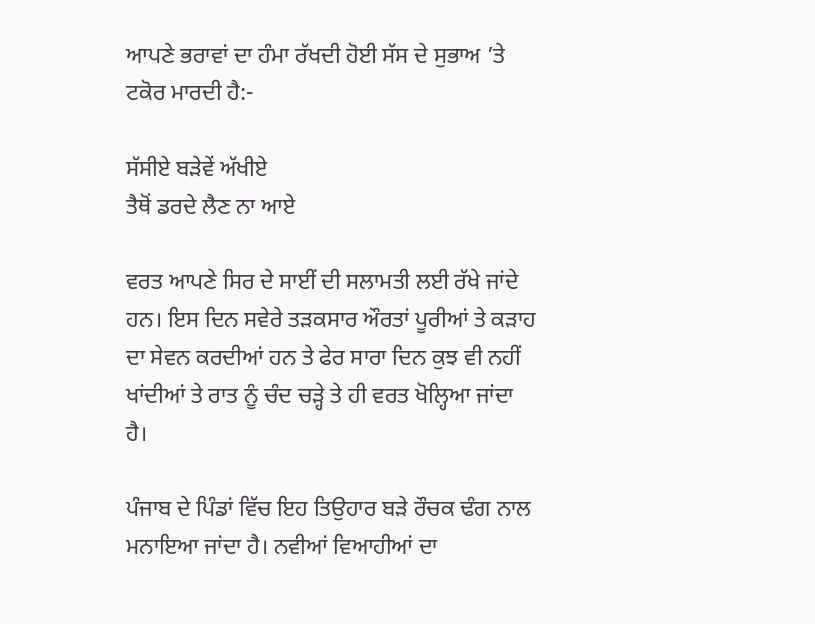ਆਪਣੇ ਭਰਾਵਾਂ ਦਾ ਹੰਮਾ ਰੱਖਦੀ ਹੋਈ ਸੱਸ ਦੇ ਸੁਭਾਅ ’ਤੇ ਟਕੋਰ ਮਾਰਦੀ ਹੈ:-

ਸੱਸੀਏ ਬੜੇਵੇਂ ਅੱਖੀਏ
ਤੈਥੋਂ ਡਰਦੇ ਲੈਣ ਨਾ ਆਏ

ਵਰਤ ਆਪਣੇ ਸਿਰ ਦੇ ਸਾਈਂ ਦੀ ਸਲਾਮਤੀ ਲਈ ਰੱਖੇ ਜਾਂਦੇ ਹਨ। ਇਸ ਦਿਨ ਸਵੇਰੇ ਤੜਕਸਾਰ ਔਰਤਾਂ ਪੂਰੀਆਂ ਤੇ ਕੜਾਹ ਦਾ ਸੇਵਨ ਕਰਦੀਆਂ ਹਨ ਤੇ ਫੇਰ ਸਾਰਾ ਦਿਨ ਕੁਝ ਵੀ ਨਹੀਂ ਖਾਂਦੀਆਂ ਤੇ ਰਾਤ ਨੂੰ ਚੰਦ ਚੜ੍ਹੇ ਤੇ ਹੀ ਵਰਤ ਖੋਲ੍ਹਿਆ ਜਾਂਦਾ ਹੈ।

ਪੰਜਾਬ ਦੇ ਪਿੰਡਾਂ ਵਿੱਚ ਇਹ ਤਿਉਹਾਰ ਬੜੇ ਰੌਚਕ ਢੰਗ ਨਾਲ ਮਨਾਇਆ ਜਾਂਦਾ ਹੈ। ਨਵੀਆਂ ਵਿਆਹੀਆਂ ਦਾ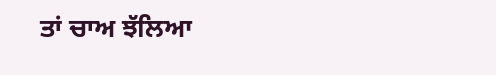ਤਾਂ ਚਾਅ ਝੱਲਿਆ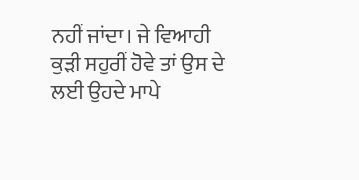ਨਹੀਂ ਜਾਂਦਾ। ਜੇ ਵਿਆਹੀ ਕੁੜੀ ਸਹੁਰੀਂ ਹੋਵੇ ਤਾਂ ਉਸ ਦੇ ਲਈ ਉਹਦੇ ਮਾਪੇ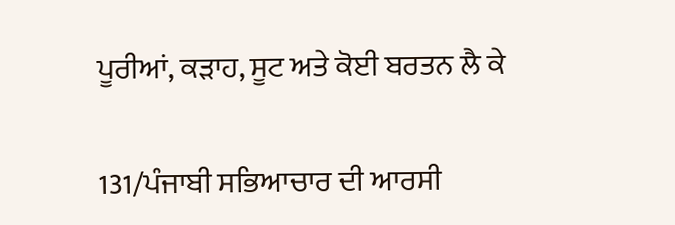ਪੂਰੀਆਂ, ਕੜਾਹ, ਸੂਟ ਅਤੇ ਕੋਈ ਬਰਤਨ ਲੈ ਕੇ

131/ਪੰਜਾਬੀ ਸਭਿਆਚਾਰ ਦੀ ਆਰਸੀ